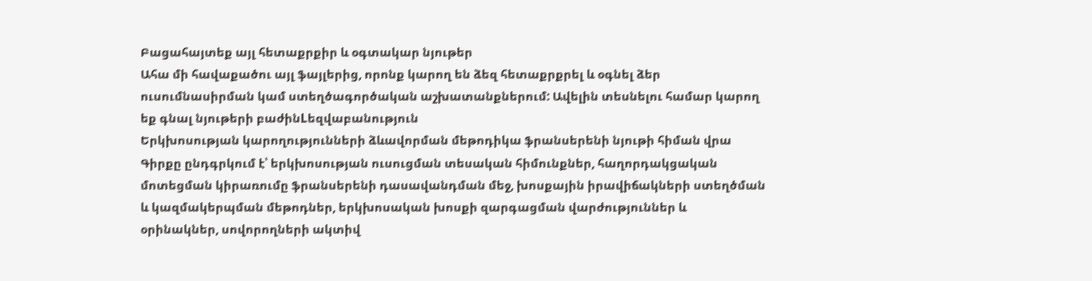Բացահայտեք այլ հետաքրքիր և օգտակար նյութեր
Ահա մի հավաքածու այլ ֆայլերից, որոնք կարող են ձեզ հետաքրքրել և օգնել ձեր ուսումնասիրման կամ ստեղծագործական աշխատանքներում: Ավելին տեսնելու համար կարող եք գնալ նյութերի բաժինLեզվաբանություն
Երկխոսության կարողությունների ձևավորման մեթոդիկա ֆրանսերենի նյութի հիման վրա
Գիրքը ընդգրկում է՝ երկխոսության ուսուցման տեսական հիմունքներ, հաղորդակցական մոտեցման կիրառումը ֆրանսերենի դասավանդման մեջ, խոսքային իրավիճակների ստեղծման և կազմակերպման մեթոդներ, երկխոսական խոսքի զարգացման վարժություններ և օրինակներ, սովորողների ակտիվ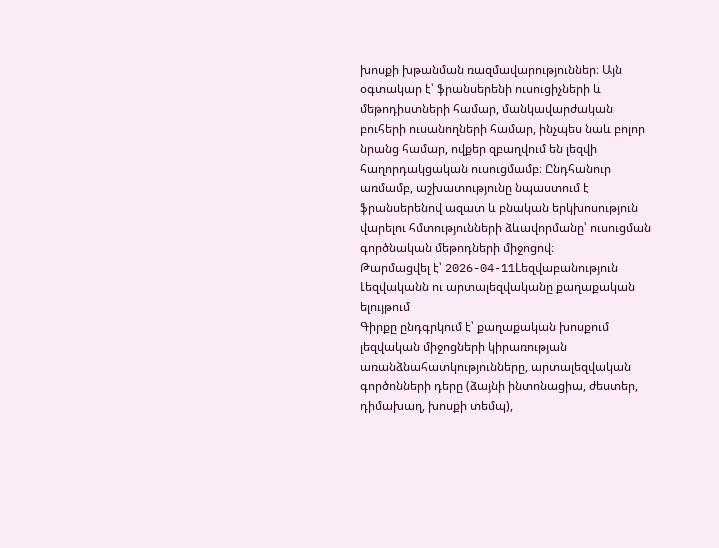խոսքի խթանման ռազմավարություններ։ Այն օգտակար է՝ ֆրանսերենի ուսուցիչների և մեթոդիստների համար, մանկավարժական բուհերի ուսանողների համար, ինչպես նաև բոլոր նրանց համար, ովքեր զբաղվում են լեզվի հաղորդակցական ուսուցմամբ։ Ընդհանուր առմամբ, աշխատությունը նպաստում է ֆրանսերենով ազատ և բնական երկխոսություն վարելու հմտությունների ձևավորմանը՝ ուսուցման գործնական մեթոդների միջոցով։
Թարմացվել է՝ 2026-04-11Lեզվաբանություն
Լեզվականն ու արտալեզվականը քաղաքական ելույթում
Գիրքը ընդգրկում է՝ քաղաքական խոսքում լեզվական միջոցների կիրառության առանձնահատկությունները, արտալեզվական գործոնների դերը (ձայնի ինտոնացիա, ժեստեր, դիմախաղ, խոսքի տեմպ),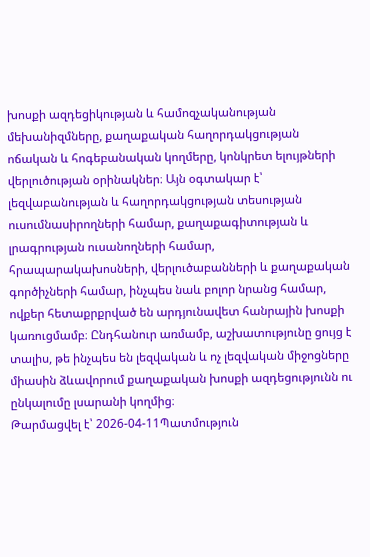խոսքի ազդեցիկության և համոզչականության մեխանիզմները, քաղաքական հաղորդակցության ոճական և հոգեբանական կողմերը, կոնկրետ ելույթների վերլուծության օրինակներ։ Այն օգտակար է՝ լեզվաբանության և հաղորդակցության տեսության ուսումնասիրողների համար, քաղաքագիտության և լրագրության ուսանողների համար, հրապարակախոսների, վերլուծաբանների և քաղաքական գործիչների համար, ինչպես նաև բոլոր նրանց համար, ովքեր հետաքրքրված են արդյունավետ հանրային խոսքի կառուցմամբ։ Ընդհանուր առմամբ, աշխատությունը ցույց է տալիս, թե ինչպես են լեզվական և ոչ լեզվական միջոցները միասին ձևավորում քաղաքական խոսքի ազդեցությունն ու ընկալումը լսարանի կողմից։
Թարմացվել է՝ 2026-04-11Պատմություն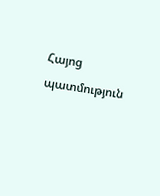Հայոց պատմություն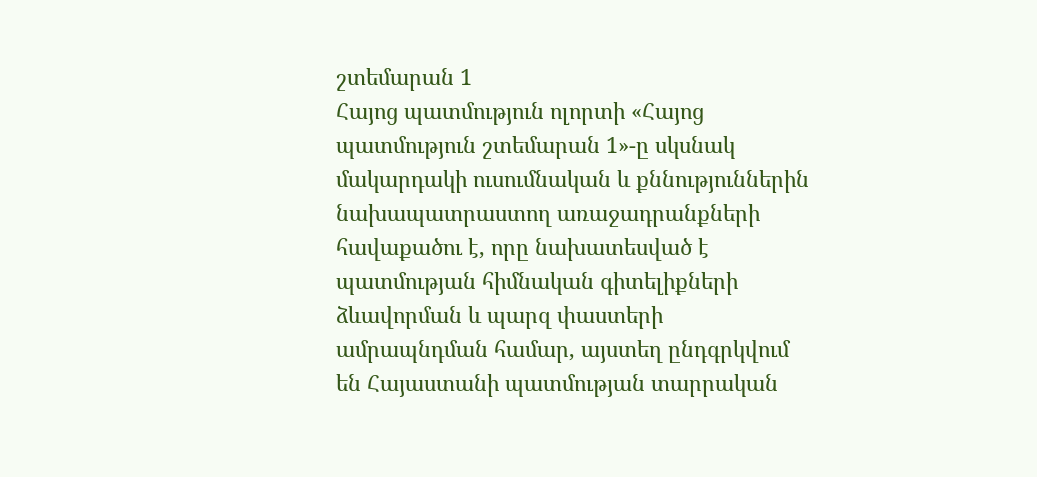շտեմարան 1
Հայոց պատմություն ոլորտի «Հայոց պատմություն շտեմարան 1»-ը սկսնակ մակարդակի ուսումնական և քննություններին նախապատրաստող առաջադրանքների հավաքածու է, որը նախատեսված է պատմության հիմնական գիտելիքների ձևավորման և պարզ փաստերի ամրապնդման համար, այստեղ ընդգրկվում են Հայաստանի պատմության տարրական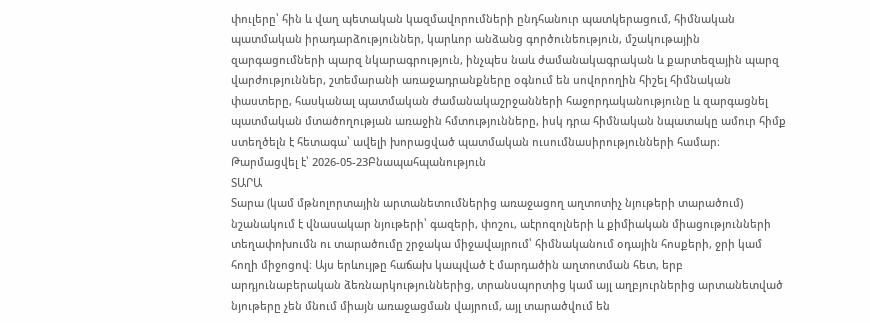փուլերը՝ հին և վաղ պետական կազմավորումների ընդհանուր պատկերացում, հիմնական պատմական իրադարձություններ, կարևոր անձանց գործունեություն, մշակութային զարգացումների պարզ նկարագրություն, ինչպես նաև ժամանակագրական և քարտեզային պարզ վարժություններ, շտեմարանի առաջադրանքները օգնում են սովորողին հիշել հիմնական փաստերը, հասկանալ պատմական ժամանակաշրջանների հաջորդականությունը և զարգացնել պատմական մտածողության առաջին հմտությունները, իսկ դրա հիմնական նպատակը ամուր հիմք ստեղծելն է հետագա՝ ավելի խորացված պատմական ուսումնասիրությունների համար։
Թարմացվել է՝ 2026-05-23Բնապահպանություն
ՏԱՐԱ
Տարա (կամ մթնոլորտային արտանետումներից առաջացող աղտոտիչ նյութերի տարածում) նշանակում է վնասակար նյութերի՝ գազերի, փոշու, աէրոզոլների և քիմիական միացությունների տեղափոխումն ու տարածումը շրջակա միջավայրում՝ հիմնականում օդային հոսքերի, ջրի կամ հողի միջոցով։ Այս երևույթը հաճախ կապված է մարդածին աղտոտման հետ, երբ արդյունաբերական ձեռնարկություններից, տրանսպորտից կամ այլ աղբյուրներից արտանետված նյութերը չեն մնում միայն առաջացման վայրում, այլ տարածվում են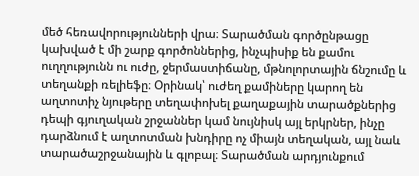մեծ հեռավորությունների վրա։ Տարածման գործընթացը կախված է մի շարք գործոններից, ինչպիսիք են քամու ուղղությունն ու ուժը, ջերմաստիճանը, մթնոլորտային ճնշումը և տեղանքի ռելիեֆը։ Օրինակ՝ ուժեղ քամիները կարող են աղտոտիչ նյութերը տեղափոխել քաղաքային տարածքներից դեպի գյուղական շրջաններ կամ նույնիսկ այլ երկրներ, ինչը դարձնում է աղտոտման խնդիրը ոչ միայն տեղական, այլ նաև տարածաշրջանային և գլոբալ։ Տարածման արդյունքում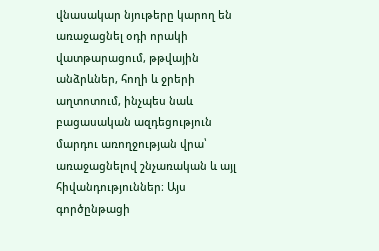վնասակար նյութերը կարող են առաջացնել օդի որակի վատթարացում, թթվային անձրևներ, հողի և ջրերի աղտոտում, ինչպես նաև բացասական ազդեցություն մարդու առողջության վրա՝ առաջացնելով շնչառական և այլ հիվանդություններ։ Այս գործընթացի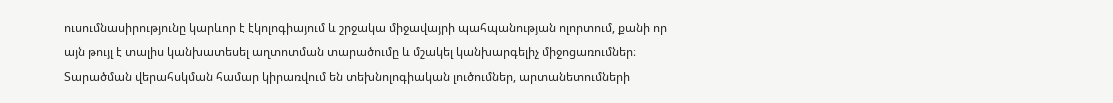ուսումնասիրությունը կարևոր է էկոլոգիայում և շրջակա միջավայրի պահպանության ոլորտում, քանի որ այն թույլ է տալիս կանխատեսել աղտոտման տարածումը և մշակել կանխարգելիչ միջոցառումներ։ Տարածման վերահսկման համար կիրառվում են տեխնոլոգիական լուծումներ, արտանետումների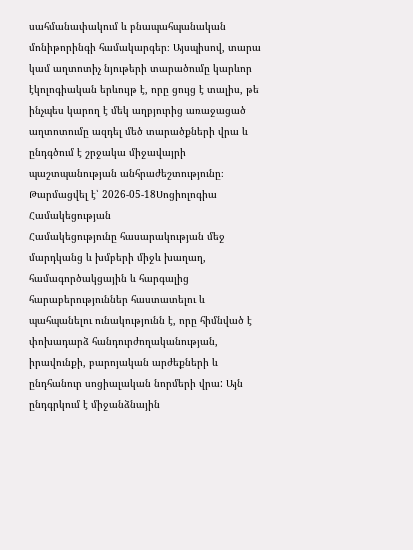սահմանափակում և բնապահպանական մոնիթորինգի համակարգեր։ Այսպիսով, տարա կամ աղտոտիչ նյութերի տարածումը կարևոր էկոլոգիական երևույթ է, որը ցույց է տալիս, թե ինչպես կարող է մեկ աղբյուրից առաջացած աղտոտումը ազդել մեծ տարածքների վրա և ընդգծում է շրջակա միջավայրի պաշտպանության անհրաժեշտությունը։
Թարմացվել է՝ 2026-05-18Սոցիոլոգիա
Համակեցության
Համակեցությունը հասարակության մեջ մարդկանց և խմբերի միջև խաղաղ, համագործակցային և հարգալից հարաբերություններ հաստատելու և պահպանելու ունակությունն է, որը հիմնված է փոխադարձ հանդուրժողականության, իրավունքի, բարոյական արժեքների և ընդհանուր սոցիալական նորմերի վրա: Այն ընդգրկում է միջանձնային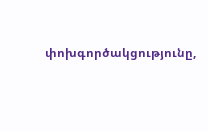փոխգործակցությունը,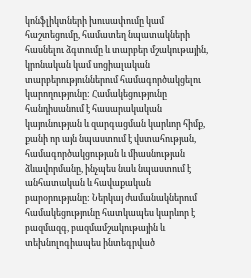կոնֆլիկտների խուսափումը կամ հաշտեցումը, համատեղ նպատակների հասնելու ձգտումը և տարբեր մշակութային, կրոնական կամ սոցիալական տարբերություններում համագործակցելու կարողությունը: Համակեցությունը հանդիսանում է հասարակական կայունության և զարգացման կարևոր հիմք, քանի որ այն նպաստում է վստահության, համագործակցության և միասնության ձևավորմանը, ինչպես նաև նպաստում է անհատական և հավաքական բարօրությանը: Ներկայ ժամանակներում համակեցությունը հատկապես կարևոր է բազմազգ, բազմամշակութային և տեխնոլոգիապես ինտեգրված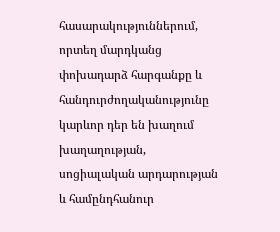հասարակություններում, որտեղ մարդկանց փոխադարձ հարգանքը և հանդուրժողականությունը կարևոր դեր են խաղում խաղաղության, սոցիալական արդարության և համընդհանուր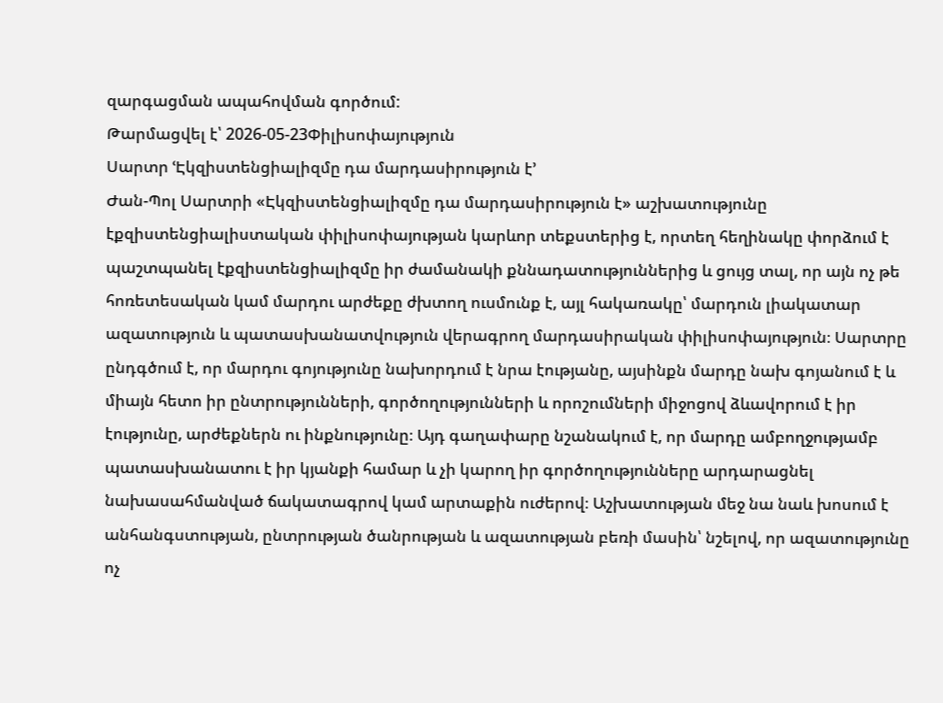զարգացման ապահովման գործում:
Թարմացվել է՝ 2026-05-23Փիլիսոփայություն
Սարտր ՙԷկզիստենցիալիզմը դա մարդասիրություն է՚
Ժան-Պոլ Սարտրի «Էկզիստենցիալիզմը դա մարդասիրություն է» աշխատությունը էքզիստենցիալիստական փիլիսոփայության կարևոր տեքստերից է, որտեղ հեղինակը փորձում է պաշտպանել էքզիստենցիալիզմը իր ժամանակի քննադատություններից և ցույց տալ, որ այն ոչ թե հոռետեսական կամ մարդու արժեքը ժխտող ուսմունք է, այլ հակառակը՝ մարդուն լիակատար ազատություն և պատասխանատվություն վերագրող մարդասիրական փիլիսոփայություն։ Սարտրը ընդգծում է, որ մարդու գոյությունը նախորդում է նրա էությանը, այսինքն մարդը նախ գոյանում է և միայն հետո իր ընտրությունների, գործողությունների և որոշումների միջոցով ձևավորում է իր էությունը, արժեքներն ու ինքնությունը։ Այդ գաղափարը նշանակում է, որ մարդը ամբողջությամբ պատասխանատու է իր կյանքի համար և չի կարող իր գործողությունները արդարացնել նախասահմանված ճակատագրով կամ արտաքին ուժերով։ Աշխատության մեջ նա նաև խոսում է անհանգստության, ընտրության ծանրության և ազատության բեռի մասին՝ նշելով, որ ազատությունը ոչ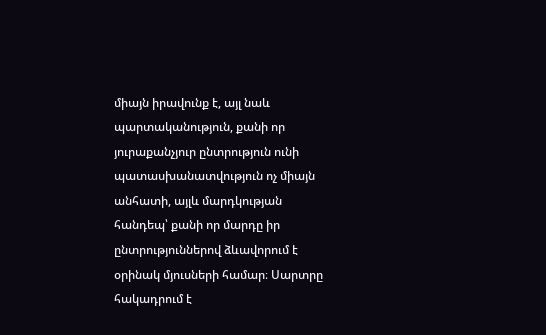միայն իրավունք է, այլ նաև պարտականություն, քանի որ յուրաքանչյուր ընտրություն ունի պատասխանատվություն ոչ միայն անհատի, այլև մարդկության հանդեպ՝ քանի որ մարդը իր ընտրություններով ձևավորում է օրինակ մյուսների համար։ Սարտրը հակադրում է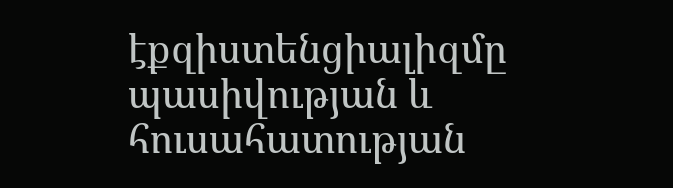էքզիստենցիալիզմը պասիվության և հուսահատության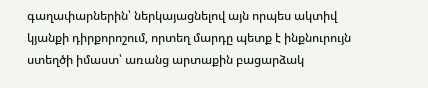գաղափարներին՝ ներկայացնելով այն որպես ակտիվ կյանքի դիրքորոշում, որտեղ մարդը պետք է ինքնուրույն ստեղծի իմաստ՝ առանց արտաքին բացարձակ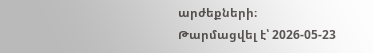արժեքների։
Թարմացվել է՝ 2026-05-23